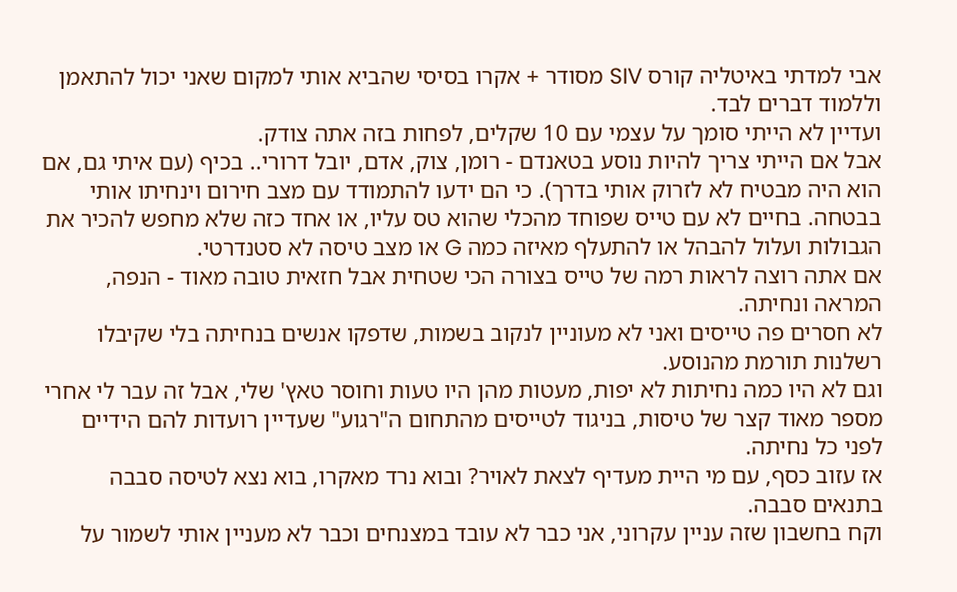אבי למדתי באיטליה קורס SIV מסודר + אקרו בסיסי שהביא אותי למקום שאני יכול להתאמן וללמוד דברים לבד.
ועדיין לא הייתי סומך על עצמי עם 10 שקלים, לפחות בזה אתה צודק.
אבל אם הייתי צריך להיות נוסע בטאנדם - רומן, צוק, אדם, יובל דרורי.. בכיף (עם איתי גם, אם הוא היה מבטיח לא לזרוק אותי בדרך). כי הם ידעו להתמודד עם מצב חירום וינחיתו אותי בבטחה. בחיים לא עם טייס שפוחד מהכלי שהוא טס עליו, או אחד כזה שלא מחפש להכיר את הגבולות ועלול להבהל או להתעלף מאיזה כמה G או מצב טיסה לא סטנדרטי.
אם אתה רוצה לראות רמה של טייס בצורה הכי שטחית אבל חזאית טובה מאוד - הנפה, המראה ונחיתה.
לא חסרים פה טייסים ואני לא מעוניין לנקוב בשמות, שדפקו אנשים בנחיתה בלי שקיבלו רשלנות תורמת מהנוסע.
וגם לא היו כמה נחיתות לא יפות, מעטות מהן היו טעות וחוסר טאץ' שלי, אבל זה עבר לי אחרי מספר מאוד קצר של טיסות, בניגוד לטייסים מהתחום ה"רגוע" שעדיין רועדות להם הידיים לפני כל נחיתה.
אז עזוב כסף, עם מי היית מעדיף לצאת לאויר? ובוא נרד מאקרו, בוא נצא לטיסה סבבה בתנאים סבבה.
וקח בחשבון שזה עניין עקרוני, אני כבר לא עובד במצנחים וכבר לא מעניין אותי לשמור על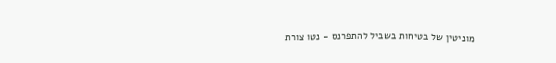מוניטין של בטיחות בשביל להתפרנס - נטו צורת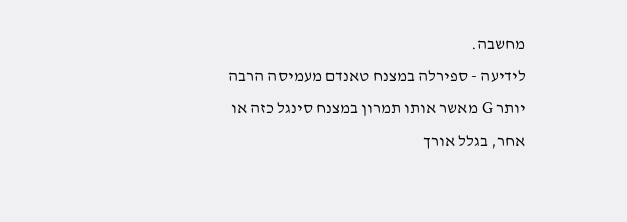מחשבה.
לידיעה - ספירלה במצנח טאנדם מעמיסה הרבה יותר G מאשר אותו תמרון במצנח סינגל כזה או אחר, בגלל אורך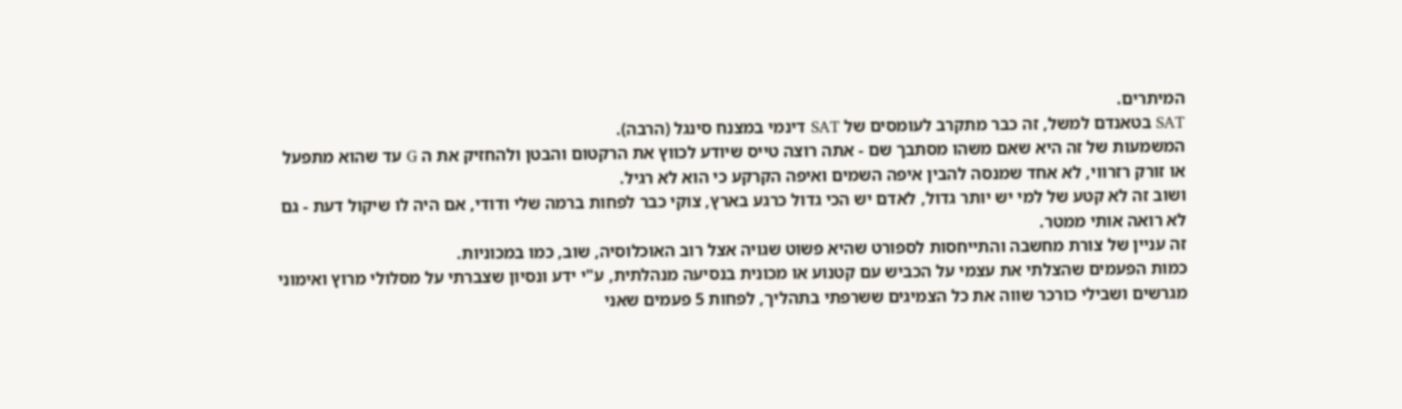המיתרים.
SAT בטאנדם למשל, זה כבר מתקרב לעומסים של SAT דינמי במצנח סינגל (הרבה).
המשמעות של זה היא שאם משהו מסתבך שם - אתה רוצה טייס שיודע לכווץ את הרקטום והבטן ולהחזיק את ה G עד שהוא מתפעל או זורק רזרווי, לא אחד שמנסה להבין איפה השמים ואיפה הקרקע כי הוא לא רגיל.
ושוב זה לא קטע של למי יש יותר גדול, לאדם יש הכי גדול כרגע בארץ, צוקי כבר לפחות ברמה שלי ודודי, אם היה לו שיקול דעת - גם לא רואה אותי ממטר.
זה עניין של צורת מחשבה והתייחסות לספורט שהיא פשוט שגויה אצל רוב האוכלוסיה, שוב, כמו במכוניות.
כמות הפעמים שהצלתי את עצמי על הכביש עם קטנוע או מכונית בנסיעה מנהלתית, ע"י ידע ונסיון שצברתי על מסלולי מרוץ ואימוני מגרשים ושבילי כורכר שווה את כל הצמיגים ששרפתי בתהליך, לפחות 5 פעמים שאני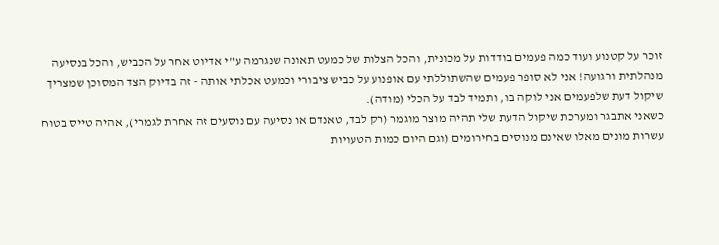זוכר על קטנוע ועוד כמה פעמים בודדות על מכונית, והכל הצלות של כמעט תאונה שנגרמה ע"י אדיוט אחר על הכביש, והכל בנסיעה מנהלתית ורגועה! אני לא סופר פעמים שהשתוללתי עם אופנוע על כביש ציבורי וכמעט אכלתי אותה - זה בדיוק הצד המסוכן שמצריך שיקול דעת שלפעמים אני לוקה בו, ותמיד לבד על הכלי (מודה).
כשאני אתבגר ומערכת שיקול הדעת שלי תהיה מוצר מוגמר (רק לבד, טאנדם או נסיעה עם נוסעים זה אחרת לגמרי), אהיה טייס בטוח עשרות מונים מאלו שאינם מנוסים בחירומים (וגם היום כמות הטעויות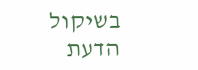בשיקול הדעת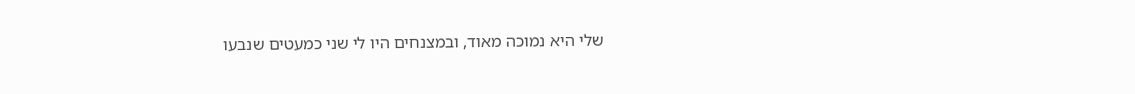שלי היא נמוכה מאוד, ובמצנחים היו לי שני כמעטים שנבעו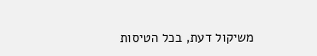משיקול דעת, בכל הטיסות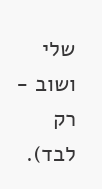שלי ושוב - רק לבד).